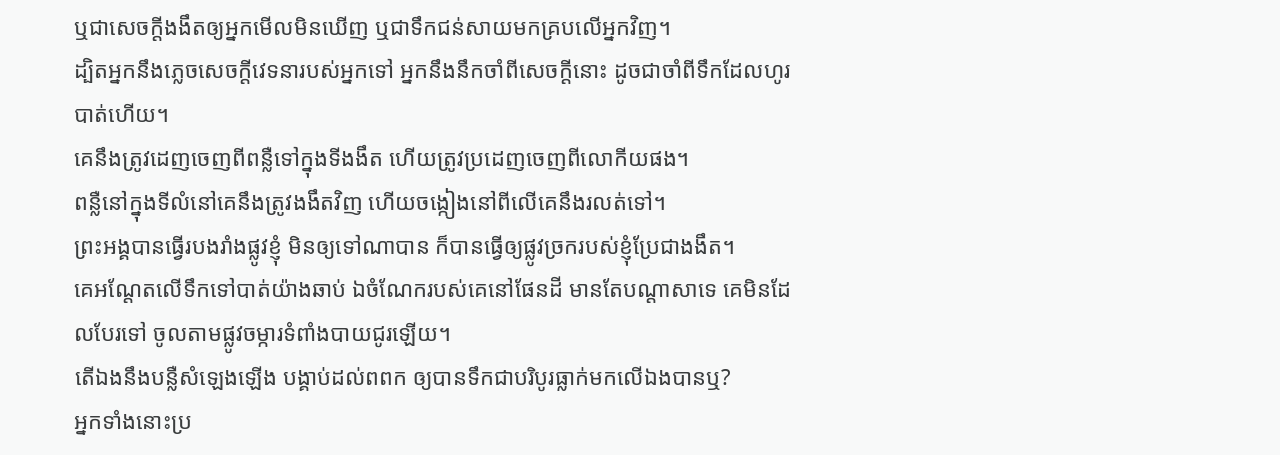ឬជាសេចក្ដីងងឹតឲ្យអ្នកមើលមិនឃើញ ឬជាទឹកជន់សាយមកគ្របលើអ្នកវិញ។
ដ្បិតអ្នកនឹងភ្លេចសេចក្ដីវេទនារបស់អ្នកទៅ អ្នកនឹងនឹកចាំពីសេចក្ដីនោះ ដូចជាចាំពីទឹកដែលហូរបាត់ហើយ។
គេនឹងត្រូវដេញចេញពីពន្លឺទៅក្នុងទីងងឹត ហើយត្រូវប្រដេញចេញពីលោកីយផង។
ពន្លឺនៅក្នុងទីលំនៅគេនឹងត្រូវងងឹតវិញ ហើយចង្កៀងនៅពីលើគេនឹងរលត់ទៅ។
ព្រះអង្គបានធ្វើរបងរាំងផ្លូវខ្ញុំ មិនឲ្យទៅណាបាន ក៏បានធ្វើឲ្យផ្លូវច្រករបស់ខ្ញុំប្រែជាងងឹត។
គេអណ្តែតលើទឹកទៅបាត់យ៉ាងឆាប់ ឯចំណែករបស់គេនៅផែនដី មានតែបណ្ដាសាទេ គេមិនដែលបែរទៅ ចូលតាមផ្លូវចម្ការទំពាំងបាយជូរឡើយ។
តើឯងនឹងបន្លឺសំឡេងឡើង បង្គាប់ដល់ពពក ឲ្យបានទឹកជាបរិបូរធ្លាក់មកលើឯងបានឬ?
អ្នកទាំងនោះប្រ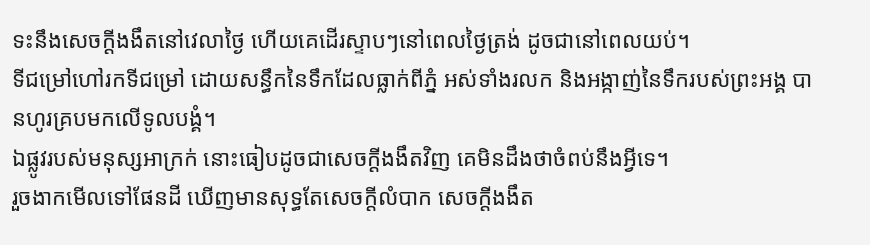ទះនឹងសេចក្ដីងងឹតនៅវេលាថ្ងៃ ហើយគេដើរស្ទាបៗនៅពេលថ្ងៃត្រង់ ដូចជានៅពេលយប់។
ទីជម្រៅហៅរកទីជម្រៅ ដោយសន្ធឹកនៃទឹកដែលធ្លាក់ពីភ្នំ អស់ទាំងរលក និងអង្កាញ់នៃទឹករបស់ព្រះអង្គ បានហូរគ្របមកលើទូលបង្គំ។
ឯផ្លូវរបស់មនុស្សអាក្រក់ នោះធៀបដូចជាសេចក្ដីងងឹតវិញ គេមិនដឹងថាចំពប់នឹងអ្វីទេ។
រួចងាកមើលទៅផែនដី ឃើញមានសុទ្ធតែសេចក្ដីលំបាក សេចក្ដីងងឹត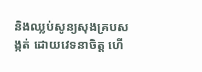និងឈ្លប់សូន្យសុងគ្របសង្កត់ ដោយវេទនាចិត្ត ហើ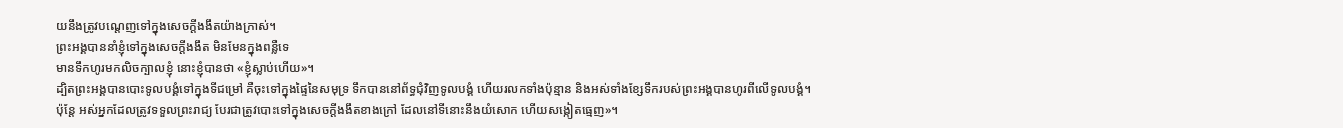យនឹងត្រូវបណ្តេញទៅក្នុងសេចក្ដីងងឹតយ៉ាងក្រាស់។
ព្រះអង្គបាននាំខ្ញុំទៅក្នុងសេចក្ដីងងឹត មិនមែនក្នុងពន្លឺទេ
មានទឹកហូរមកលិចក្បាលខ្ញុំ នោះខ្ញុំបានថា «ខ្ញុំស្លាប់ហើយ»។
ដ្បិតព្រះអង្គបានបោះទូលបង្គំទៅក្នុងទីជម្រៅ គឺចុះទៅក្នុងផ្ទៃនៃសមុទ្រ ទឹកបាននៅព័ទ្ធជុំវិញទូលបង្គំ ហើយរលកទាំងប៉ុន្មាន និងអស់ទាំងខ្សែទឹករបស់ព្រះអង្គបានហូរពីលើទូលបង្គំ។
ប៉ុន្តែ អស់អ្នកដែលត្រូវទទួលព្រះរាជ្យ បែរជាត្រូវបោះទៅក្នុងសេចក្តីងងឹតខាងក្រៅ ដែលនៅទីនោះនឹងយំសោក ហើយសង្កៀតធ្មេញ»។